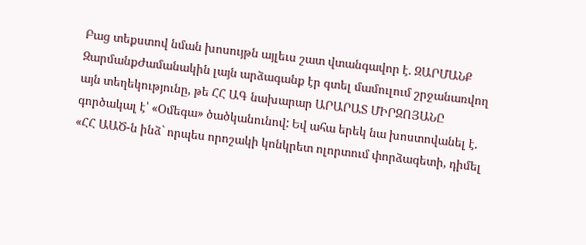Բաց տեքստով նման խոսույթն այլեւս շատ վտանգավոր է. ԶԱՐՄԱՆՔ
ԶարմանքԺամանակին լայն արձագանք էր գտել մամուլում շրջանառվող այն տեղեկությունը, թե ՀՀ ԱԳ նախարար ԱՐԱՐԱՏ ՄԻՐԶՈՅԱՆԸ գործակալ է՝ «Օմեգա» ծածկանունով: Եվ ահա երեկ նա խոստովանել է. «ՀՀ ԱԱԾ-ն ինձ` որպես որոշակի կոնկրետ ոլորտում փորձագետի, դիմել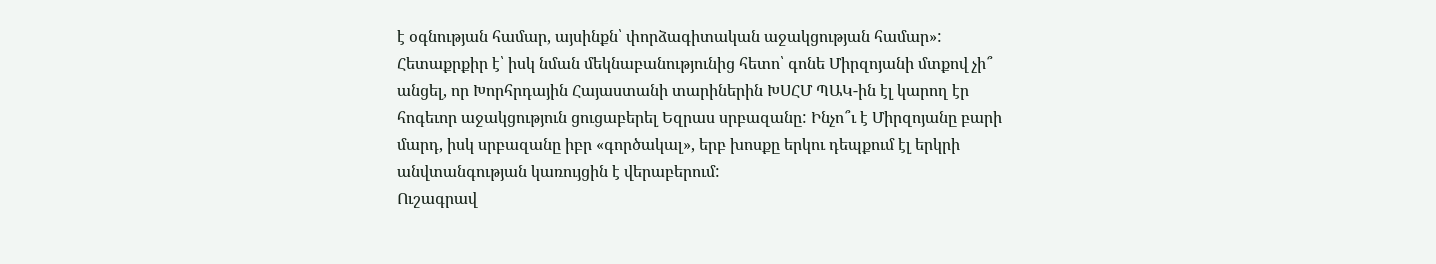է օգնության համար, այսինքն՝ փորձագիտական աջակցության համար»: Հետաքրքիր է՝ իսկ նման մեկնաբանությունից հետո՝ գոնե Միրզոյանի մտքով չի՞ անցել, որ Խորհրդային Հայաստանի տարիներին ԽՍՀՄ ՊԱԿ-ին էլ կարող էր հոգեւոր աջակցություն ցուցաբերել Եզրաս սրբազանը: Ինչո՞ւ է Միրզոյանը բարի մարդ, իսկ սրբազանը իբր «գործակալ», երբ խոսքը երկու դեպքում էլ երկրի անվտանգության կառույցին է վերաբերում:
Ուշագրավ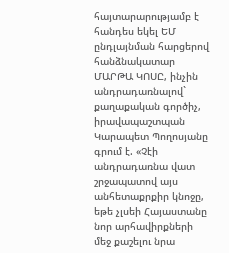հայտարարությամբ է հանդես եկել ԵՄ ընդլայնման հարցերով հանձնակատար ՄԱՐԹԱ ԿՈՍԸ, ինչին անդրադառնալով` քաղաքական գործիչ, իրավապաշտպան Կարապետ Պողոսյանը գրում է. «Չէի անդրադառնա վատ շրջապատով այս անհետաքրքիր կնոջը, եթե չլսեի Հայաստանը նոր արհավիրքների մեջ քաշելու նրա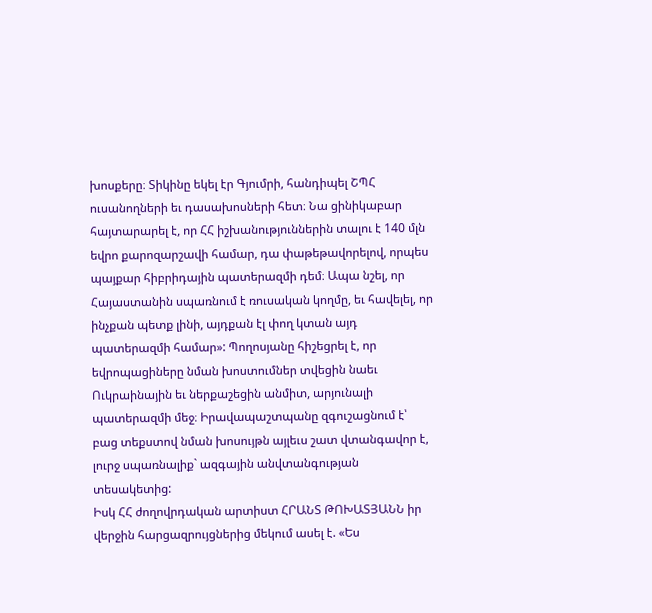խոսքերը։ Տիկինը եկել էր Գյումրի, հանդիպել ՇՊՀ ուսանողների եւ դասախոսների հետ։ Նա ցինիկաբար հայտարարել է, որ ՀՀ իշխանություններին տալու է 140 մլն եվրո քարոզարշավի համար, դա փաթեթավորելով, որպես պայքար հիբրիդային պատերազմի դեմ։ Ապա նշել, որ Հայաստանին սպառնում է ռուսական կողմը, եւ հավելել, որ ինչքան պետք լինի, այդքան էլ փող կտան այդ պատերազմի համար»: Պողոսյանը հիշեցրել է, որ եվրոպացիները նման խոստումներ տվեցին նաեւ Ուկրաինային եւ ներքաշեցին անմիտ, արյունալի պատերազմի մեջ։ Իրավապաշտպանը զգուշացնում է՝ բաց տեքստով նման խոսույթն այլեւս շատ վտանգավոր է, լուրջ սպառնալիք` ազգային անվտանգության տեսակետից:
Իսկ ՀՀ ժողովրդական արտիստ ՀՐԱՆՏ ԹՈԽԱՏՅԱՆՆ իր վերջին հարցազրույցներից մեկում ասել է. «Ես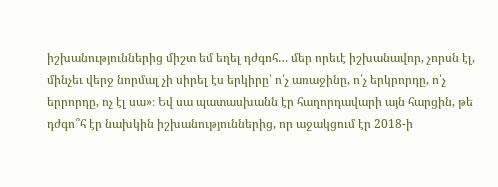իշխանություններից միշտ եմ եղել դժգոհ… մեր որեւէ իշխանավոր, չորսն էլ, մինչեւ վերջ նորմալ չի սիրել էս երկիրը՝ ո՛չ առաջինը, ո՛չ երկրորդը, ո՛չ երրորդը, ոչ էլ սա»։ Եվ սա պատասխանն էր հաղորդավարի այն հարցին, թե դժգո՞հ էր նախկին իշխանություններից, որ աջակցում էր 2018-ի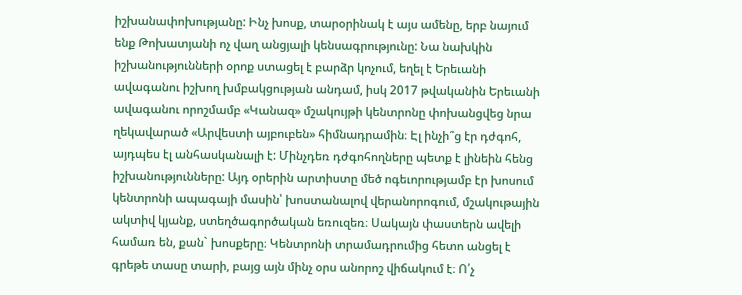իշխանափոխությանը: Ինչ խոսք, տարօրինակ է այս ամենը, երբ նայում ենք Թոխատյանի ոչ վաղ անցյալի կենսագրությունը: Նա նախկին իշխանությունների օրոք ստացել է բարձր կոչում, եղել է Երեւանի ավագանու իշխող խմբակցության անդամ, իսկ 2017 թվականին Երեւանի ավագանու որոշմամբ «Կանազ» մշակույթի կենտրոնը փոխանցվեց նրա ղեկավարած «Արվեստի այբուբեն» հիմնադրամին։ Էլ ինչի՞ց էր դժգոհ, այդպես էլ անհասկանալի է: Մինչդեռ դժգոհողները պետք է լինեին հենց իշխանությունները: Այդ օրերին արտիստը մեծ ոգեւորությամբ էր խոսում կենտրոնի ապագայի մասին՝ խոստանալով վերանորոգում, մշակութային ակտիվ կյանք, ստեղծագործական եռուզեռ։ Սակայն փաստերն ավելի համառ են, քան` խոսքերը։ Կենտրոնի տրամադրումից հետո անցել է գրեթե տասը տարի, բայց այն մինչ օրս անորոշ վիճակում է։ Ո՛չ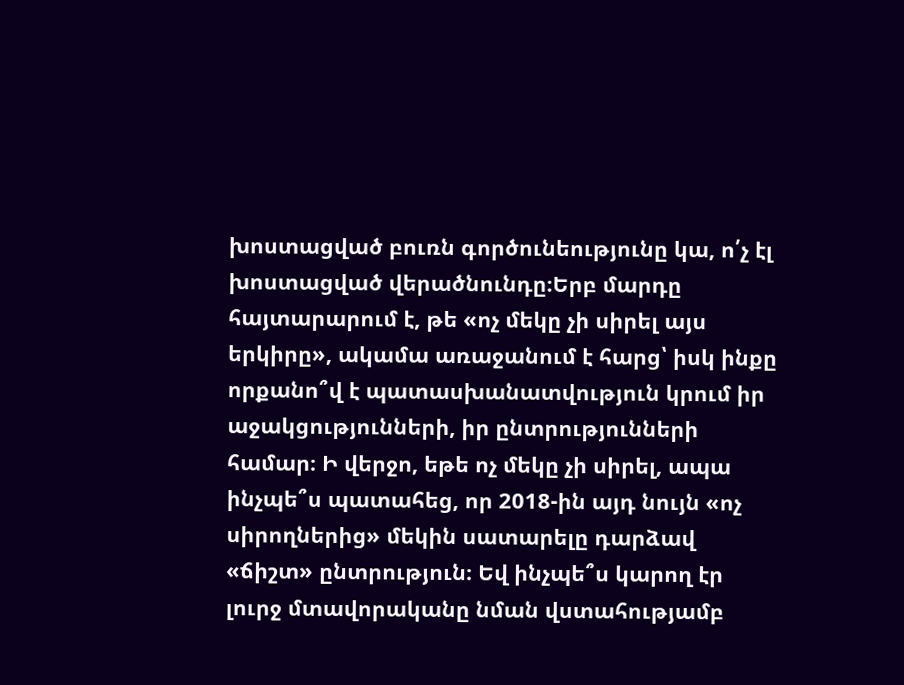խոստացված բուռն գործունեությունը կա, ո՛չ էլ խոստացված վերածնունդը։Երբ մարդը հայտարարում է, թե «ոչ մեկը չի սիրել այս երկիրը», ակամա առաջանում է հարց՝ իսկ ինքը որքանո՞վ է պատասխանատվություն կրում իր աջակցությունների, իր ընտրությունների համար։ Ի վերջո, եթե ոչ մեկը չի սիրել, ապա ինչպե՞ս պատահեց, որ 2018-ին այդ նույն «ոչ սիրողներից» մեկին սատարելը դարձավ «ճիշտ» ընտրություն։ Եվ ինչպե՞ս կարող էր լուրջ մտավորականը նման վստահությամբ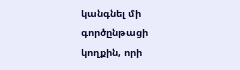կանգնել մի գործընթացի կողքին, որի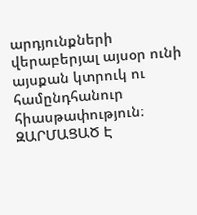արդյունքների վերաբերյալ այսօր ունի այսքան կտրուկ ու համընդհանուր հիասթափություն։
ԶԱՐՄԱՑԱԾ Է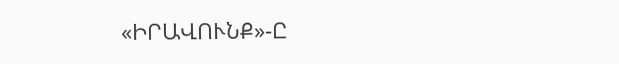«ԻՐԱՎՈՒՆՔ»-Ը